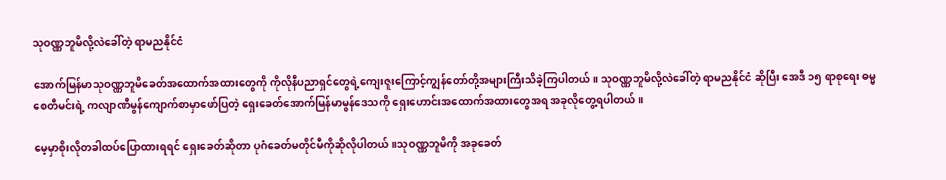သုဝဏ္ဏဘူမိလို့လဲခေါ်တဲ့ ရာမညနိုင်ငံ

အောက်မြန်မာသုဝဏ္ဏဘူမိခေတ်အထောက်အထားတွေကို ကိုလိုနီပညာရှင်တွေရဲ့ကျေးဇူးကြောင့်ကျွန်တော်တို့အများကြီးသိခဲ့ကြပါတယ်။ သုဝဏ္ဏဘူမိလို့လဲခေါ်တဲ့ ရာမညနိုင်ငံ ဆိုပြီး အေဒီ ၁၅ ရာစုရေး ဓမ္မစေတီမင်းရဲ့ ကလျာဏီမွန်ကျောက်စာမှာဖော်ပြတဲ့ ရှေးခေတ်အောက်မြန်မာမွန်ဒေသကို ရှေးဟောင်းအထောက်အထားတွေအရ အခုလိုတွေ့ရပါတယ်။

မေ့မှာစိုးလိုတခါထပ်ပြောထားရရင် ရှေးခေတ်ဆိုတာ ပုဂံခေတ်မတိုင်မီကိုဆိုလိုပါတယ်။သုဝဏ္ဏဘူမိကို အခုခေတ်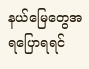နယ်မြေတွေအရပြောရရင်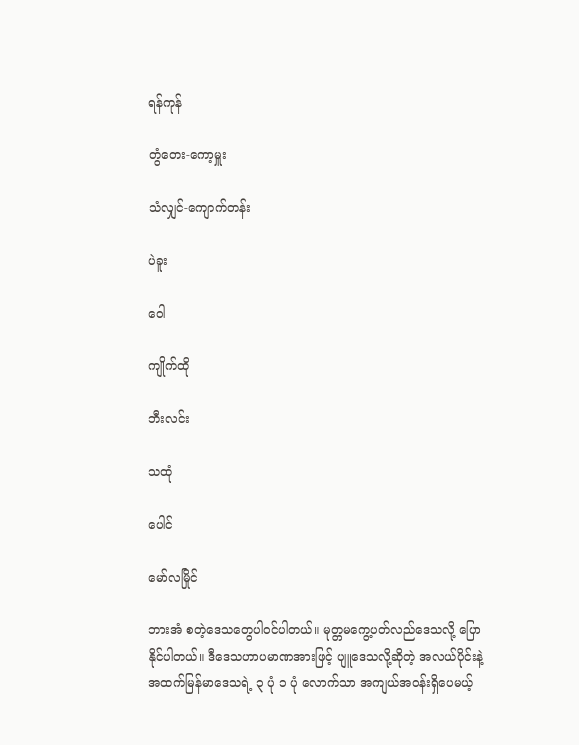ရန်ကုန်

တွံတေး-ကော့မှူး

သံလျှင်-ကျောက်တန်း

ပဲခူး

ဝေါ

ကျိုက်ထို

ဘီးလင်း

သထုံ

ပေါင်

မော်လမြိုင်

ဘားအံ စတဲ့ဒေသတွေပါဝင်ပါတယ်။ မုတ္တမကွေ့ပတ်လည်ဒေသလို့ ပြောနိုင်ပါတယ်။ ဒီဒေသဟာပမာဏအားဖြင့် ပျူဒေသလို့ဆိုတဲ့ အလယ်ပိုင်းနဲ့အထက်မြန်မာဒေသရဲ့ ၃ ပုံ ၁ ပုံ လောက်သာ အကျယ်အဝန်းရှိပေမယ့်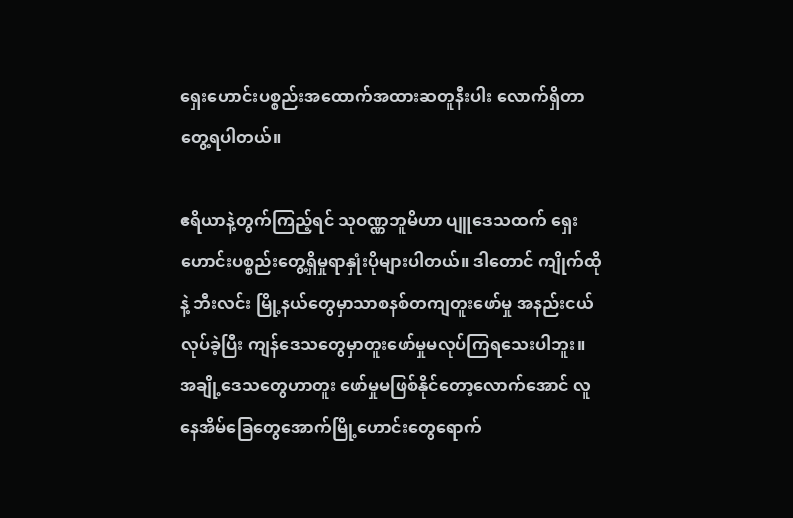ရှေးဟောင်းပစ္စည်းအထောက်အထားဆတူနီးပါး လောက်ရှိတာတွေ့ရပါတယ်။

ဧရိယာနဲ့တွက်ကြည့်ရင် သုဝဏ္ဏဘူမိဟာ ပျူဒေသထက် ရှေးဟောင်းပစ္စည်းတွေ့ရှိမှုရာနှုံးပိုများပါတယ်။ ဒါတောင် ကျိုက်ထိုနဲ့ ဘီးလင်း မြို့နယ်တွေမှာသာစနစ်တကျတူးဖော်မှု အနည်းငယ်လုပ်ခဲ့ပြီး ကျန်ဒေသတွေမှာတူးဖော်မှုမလုပ်ကြရသေးပါဘူး။ အချို့ဒေသတွေဟာတူး ဖော်မှုမဖြစ်နိုင်တော့လောက်အောင် လူနေအိမ်ခြေတွေအောက်မြို့ဟောင်းတွေရောက်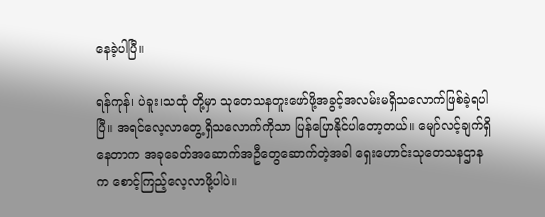နေခဲ့ပါပြီ။

ရန်ကုန်၊ ပဲခူး၊သထုံ တို့မှာ သုတေသနတူးဖော်ဖို့အခွင့်အလမ်းမရှိသလောက်ဖြစ်ခဲ့ရပါပြီ။ အရင်လေ့လာတွေ့ရှိသလောက်ကိုသာ ပြန်ပြောနိုင်ပါတော့တယ်။ မျော်လင့်ချက်ရှိနေတာက အခုခေတ်အဆောက်အဦတွေဆောက်တဲ့အခါ ရှေးဟောင်းသုတေသနဌာနက စောင့်ကြည့်လေ့လာဖို့ပါပဲ။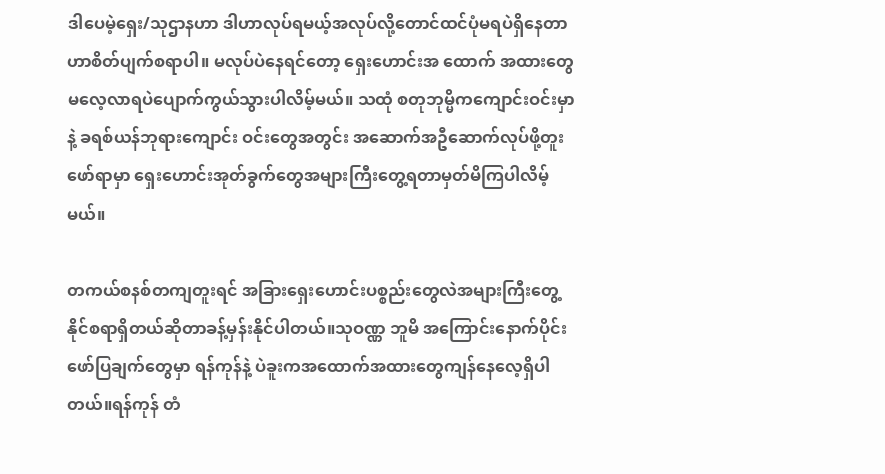ဒါပေမဲ့ရှေး/သုဌာနဟာ ဒါဟာလုပ်ရမယ့်အလုပ်လို့တောင်ထင်ပုံမရပဲရှိနေတာဟာစိတ်ပျက်စရာပါ။ မလုပ်ပဲနေရင်တော့ ရှေးဟောင်းအ ထောက် အထားတွေမလေ့လာရပဲပျောက်ကွယ်သွားပါလိမ့်မယ်။ သထုံ စတုဘုမ္မိကကျောင်းဝင်းမှာနဲ့ ခရစ်ယန်ဘုရားကျောင်း ဝင်း‌တွေအတွင်း အဆောက်အဦဆောက်လုပ်ဖို့တူးဖော်ရာမှာ ရှေးဟောင်းအုတ်ခွက်တွေအများကြီးတွေ့ရတာမှတ်မိကြပါလိမ့်မယ်။

တကယ်စနစ်တကျတူးရင် အခြားရှေးဟောင်းပစ္စည်းတွေလဲအများကြီးတွေ့နိုင်စရာရှိတယ်ဆိုတာခန့်မှန်းနိုင်ပါတယ်။သုဝဏ္ဏ ဘူမိ အကြောင်းနောက်ပိုင်းဖော်ပြချက်တွေမှာ ရန်ကုန်နဲ့ ပဲခူးကအထောက်အထားတွေကျန်နေလေ့ရှိပါတယ်။ရန်ကုန် တံ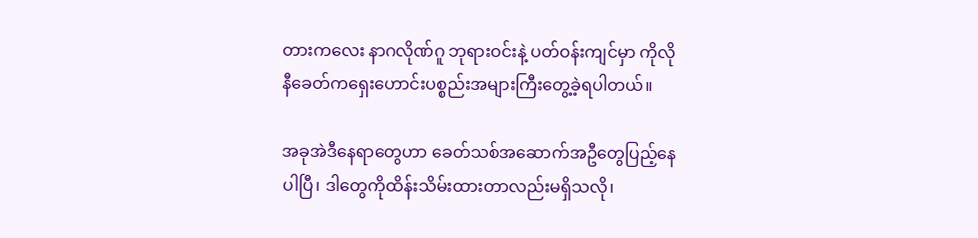တားကလေး နာဂလိုဏ်ဂူ ဘုရားဝင်းနဲ့ ပတ်ဝန်းကျင်မှာ ကိုလိုနီခေတ်ကရှေးဟောင်းပစ္စည်းအများကြီးတွေ့ခဲ့ရပါတယ်။

အခုအဲဒီနေရာတွေဟာ ခေတ်သစ်အဆောက်အဦတွေပြည့်နေပါပြီ၊ ဒါတွေကိုထိန်းသိမ်းထားတာလည်းမရှိသလို၊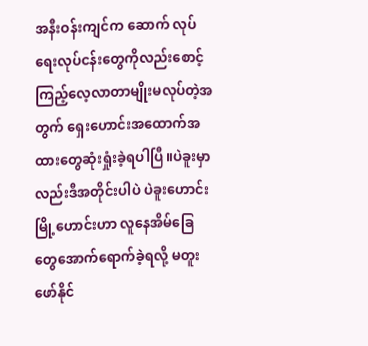အနီးဝန်းကျင်က ဆောက် လုပ်ရေးလုပ်ငန်းတွေကိုလည်းစောင့်ကြည့်လေ့လာတာမျိုးမလုပ်တဲ့အတွက် ရှေးဟောင်းအထောက်အထားတွေဆုံးရှုံးခဲ့ရပါပြီ။ပဲခူးမှာ လည်းဒီအတိုင်းပါပဲ ပဲခူးဟောင်းမြို့ဟောင်းဟာ လူနေအိမ်ခြေတွေအောက်ရောက်ခဲ့ရလို့ မတူးဖော်နိုင်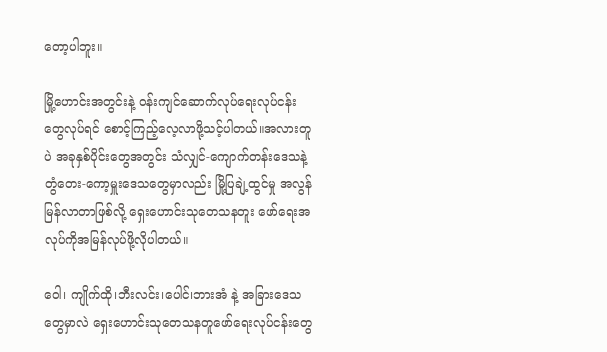တော့ပါဘူး။

မြို့ဟောင်းအတွင်းနဲ့ ဝန်းကျင်ဆောက်လုပ်ရေးလုပ်ငန်းတွေလုပ်ရင် စောင့်ကြည့်လေ့လာဖို့သင့်ပါတယ်။အလားတူပဲ အခုနှစ်ပိုင်းတွေအတွင်း သံလျှင်-ကျောက်တန်းဒေသနဲ့ တွံတေး-ကော့မှူးဒေသတွေမှာလည်း မြို့ပြချဲ့ထွင်မှု အလွန်မြန်လာတာဖြစ်လို့ ရှေးဟောင်းသုတေသနတူး ဖော်ရေးအလုပ်ကိုအမြန်လုပ်ဖို့လိုပါတယ်။

ဝေါ၊ ကျိုက်ထို၊ဘီးလင်း၊ပေါင်၊ဘားအံ နဲ့ အခြားဒေသတွေမှာလဲ ရှေးဟောင်းသုတေသနတူဖော်ရေးလုပ်ငန်းတွေ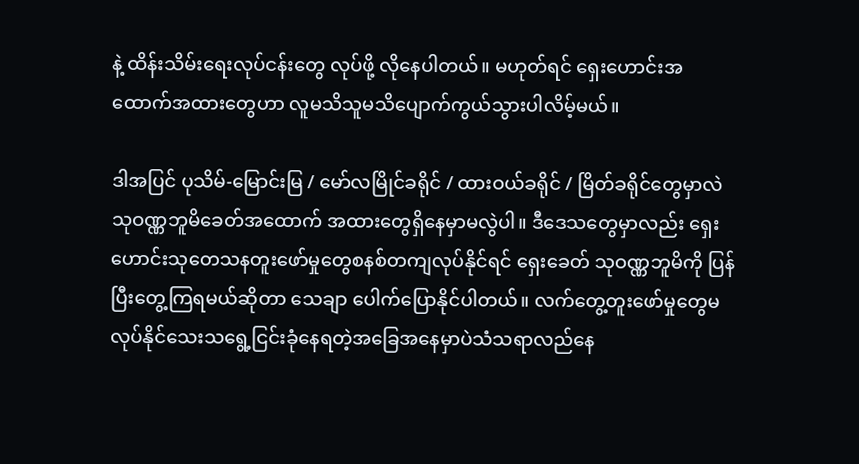နဲ့ ထိန်းသိမ်းရေးလုပ်ငန်းတွေ လုပ်ဖို့ လိုနေပါတယ်။ မဟုတ်ရင် ရှေးဟောင်းအထောက်အထားတွေဟာ လူမသိသူမသိပျောက်ကွယ်သွားပါလိမ့်မယ်။

ဒါအပြင် ပုသိမ်-မြောင်းမြ / မော်လမြိုင်ခရိုင် / ထားဝယ်ခရိုင် / မြိတ်ခရိုင်တွေမှာလဲသုဝဏ္ဏဘူမိခေတ်အထောက် အထားတွေရှိနေမှာမလွဲပါ။ ဒီဒေသတွေမှာလည်း ရှေးဟောင်းသုတေသနတူးဖော်မှုတွေစနစ်တကျလုပ်နိုင်ရင် ရှေးခေတ် သုဝဏ္ဏဘူမိကို ပြန်ပြီးတွေ့ကြရမယ်ဆိုတာ သေချာ ပေါက်ပြောနိုင်ပါတယ်။ လက်တွေ့တူးဖော်မှုတွေမလုပ်နိုင်သေးသရွေ့ငြင်းခုံနေရတဲ့အခြေအနေမှာပဲသံသရာလည်နေ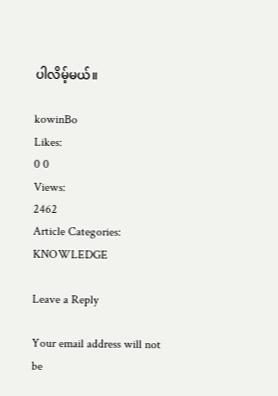ပါလိမ့်မယ်။

kowinBo
Likes:
0 0
Views:
2462
Article Categories:
KNOWLEDGE

Leave a Reply

Your email address will not be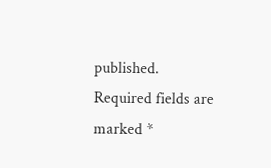published. Required fields are marked *